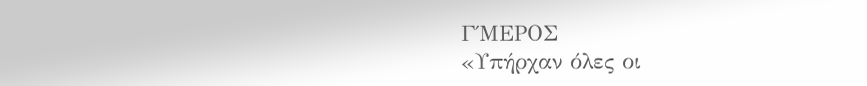Γ΄ΜΕΡΟΣ
«Υπήρχαν όλες οι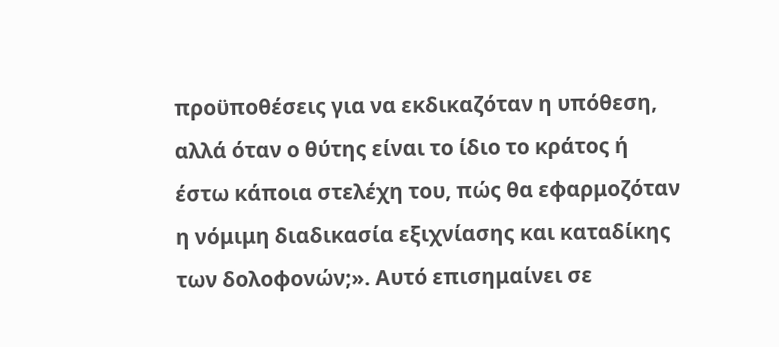προϋποθέσεις για να εκδικαζόταν η υπόθεση, αλλά όταν ο θύτης είναι το ίδιο το κράτος ή έστω κάποια στελέχη του, πώς θα εφαρμοζόταν η νόμιμη διαδικασία εξιχνίασης και καταδίκης των δολοφονών;». Αυτό επισημαίνει σε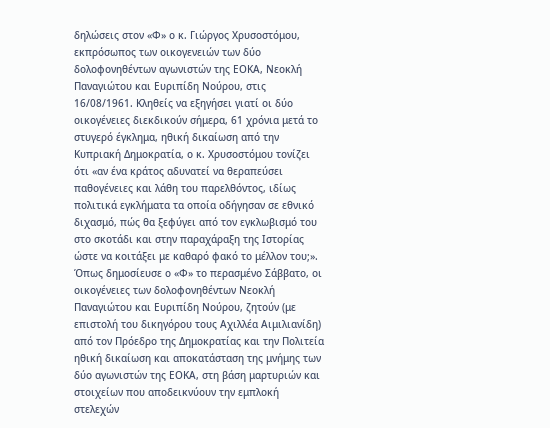δηλώσεις στον «Φ» ο κ. Γιώργος Χρυσοστόμου, εκπρόσωπος των οικογενειών των δύο δολοφονηθέντων αγωνιστών της ΕΟΚΑ, Νεοκλή Παναγιώτου και Ευριπίδη Νούρου, στις 16/08/1961. Κληθείς να εξηγήσει γιατί οι δύο οικογένειες διεκδικούν σήμερα, 61 χρόνια μετά το στυγερό έγκλημα, ηθική δικαίωση από την Κυπριακή Δημοκρατία, ο κ. Χρυσοστόμου τονίζει ότι «αν ένα κράτος αδυνατεί να θεραπεύσει παθογένειες και λάθη του παρελθόντος, ιδίως πολιτικά εγκλήματα τα οποία οδήγησαν σε εθνικό διχασμό, πώς θα ξεφύγει από τον εγκλωβισμό του στο σκοτάδι και στην παραχάραξη της Ιστορίας ώστε να κοιτάξει με καθαρό φακό το μέλλον του;».
Όπως δημοσίευσε ο «Φ» το περασμένο Σάββατο, οι οικογένειες των δολοφονηθέντων Νεοκλή Παναγιώτου και Ευριπίδη Νούρου, ζητούν (με επιστολή του δικηγόρου τους Αχιλλέα Αιμιλιανίδη) από τον Πρόεδρο της Δημοκρατίας και την Πολιτεία ηθική δικαίωση και αποκατάσταση της μνήμης των δύο αγωνιστών της ΕΟΚΑ, στη βάση μαρτυριών και στοιχείων που αποδεικνύουν την εμπλοκή στελεχών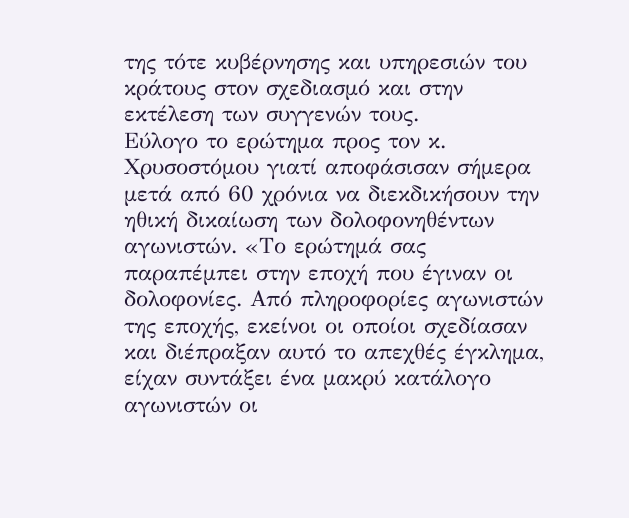της τότε κυβέρνησης και υπηρεσιών του κράτους στον σχεδιασμό και στην εκτέλεση των συγγενών τους.
Εύλογο το ερώτημα προς τον κ. Χρυσοστόμου γιατί αποφάσισαν σήμερα μετά από 60 χρόνια να διεκδικήσουν την ηθική δικαίωση των δολοφονηθέντων αγωνιστών. «Το ερώτημά σας παραπέμπει στην εποχή που έγιναν οι δολοφονίες. Από πληροφορίες αγωνιστών της εποχής, εκείνοι οι οποίοι σχεδίασαν και διέπραξαν αυτό το απεχθές έγκλημα, είχαν συντάξει ένα μακρύ κατάλογο αγωνιστών οι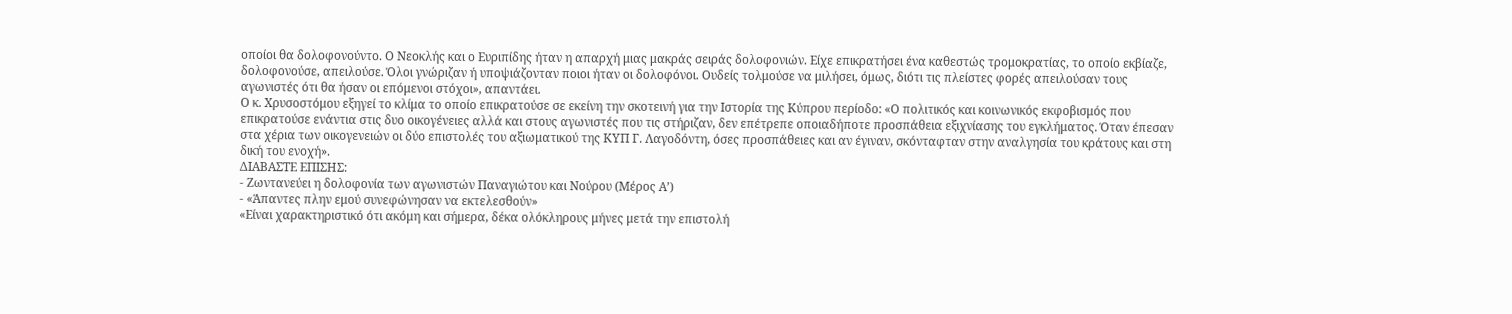οποίοι θα δολοφονούντο. Ο Νεοκλής και ο Ευριπίδης ήταν η απαρχή μιας μακράς σειράς δολοφονιών. Είχε επικρατήσει ένα καθεστώς τρομοκρατίας, το οποίο εκβίαζε, δολοφονούσε, απειλούσε. Όλοι γνώριζαν ή υποψιάζονταν ποιοι ήταν οι δολοφόνοι. Ουδείς τολμούσε να μιλήσει, όμως, διότι τις πλείστες φορές απειλούσαν τους αγωνιστές ότι θα ήσαν οι επόμενοι στόχοι», απαντάει.
Ο κ. Χρυσοστόμου εξηγεί το κλίμα το οποίο επικρατούσε σε εκείνη την σκοτεινή για την Ιστορία της Κύπρου περίοδο: «Ο πολιτικός και κοινωνικός εκφοβισμός που επικρατούσε ενάντια στις δυο οικογένειες αλλά και στους αγωνιστές που τις στήριζαν, δεν επέτρεπε οποιαδήποτε προσπάθεια εξιχνίασης του εγκλήματος. Όταν έπεσαν στα χέρια των οικογενειών οι δύο επιστολές του αξιωματικού της ΚΥΠ Γ. Λαγοδόντη, όσες προσπάθειες και αν έγιναν, σκόνταφταν στην αναλγησία του κράτους και στη δική του ενοχή».
ΔΙΑΒΑΣΤΕ ΕΠΙΣΗΣ:
- Ζωντανεύει η δολοφονία των αγωνιστών Παναγιώτου και Νούρου (Μέρος Α’)
- «Άπαντες πλην εμού συνεφώνησαν να εκτελεσθούν»
«Είναι χαρακτηριστικό ότι ακόμη και σήμερα, δέκα ολόκληρους μήνες μετά την επιστολή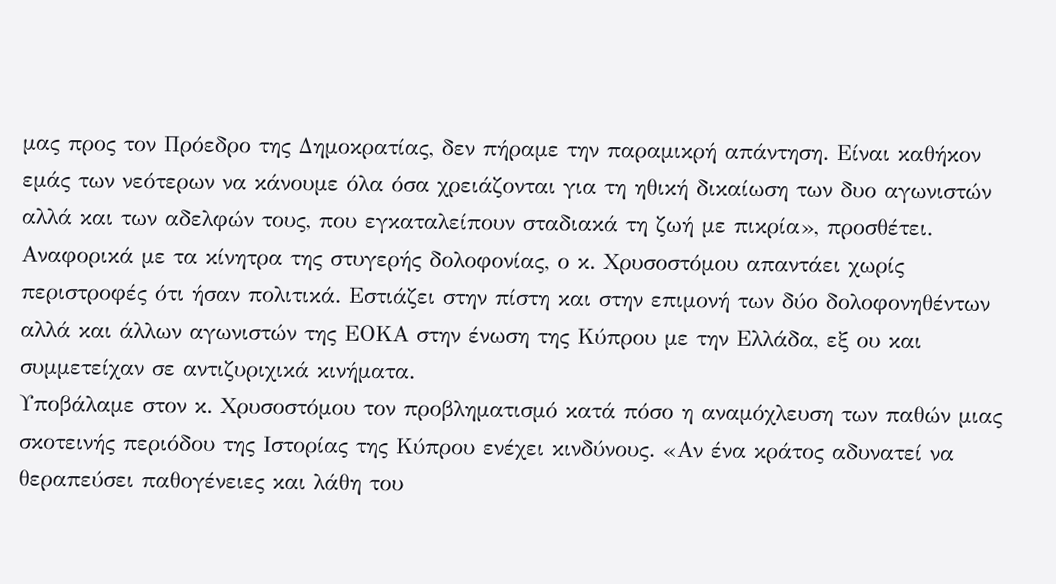μας προς τον Πρόεδρο της Δημοκρατίας, δεν πήραμε την παραμικρή απάντηση. Είναι καθήκον εμάς των νεότερων να κάνουμε όλα όσα χρειάζονται για τη ηθική δικαίωση των δυο αγωνιστών αλλά και των αδελφών τους, που εγκαταλείπουν σταδιακά τη ζωή με πικρία», προσθέτει.
Αναφορικά με τα κίνητρα της στυγερής δολοφονίας, ο κ. Χρυσοστόμου απαντάει χωρίς περιστροφές ότι ήσαν πολιτικά. Εστιάζει στην πίστη και στην επιμονή των δύο δολοφονηθέντων αλλά και άλλων αγωνιστών της ΕΟΚΑ στην ένωση της Κύπρου με την Ελλάδα, εξ ου και συμμετείχαν σε αντιζυριχικά κινήματα.
Υποβάλαμε στον κ. Χρυσοστόμου τον προβληματισμό κατά πόσο η αναμόχλευση των παθών μιας σκοτεινής περιόδου της Ιστορίας της Κύπρου ενέχει κινδύνους. «Αν ένα κράτος αδυνατεί να θεραπεύσει παθογένειες και λάθη του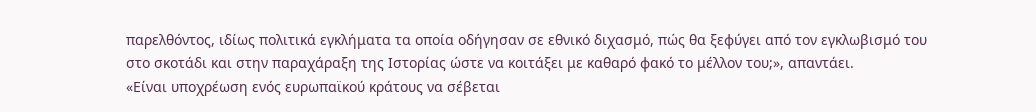παρελθόντος, ιδίως πολιτικά εγκλήματα τα οποία οδήγησαν σε εθνικό διχασμό, πώς θα ξεφύγει από τον εγκλωβισμό του στο σκοτάδι και στην παραχάραξη της Ιστορίας ώστε να κοιτάξει με καθαρό φακό το μέλλον του;», απαντάει.
«Είναι υποχρέωση ενός ευρωπαϊκού κράτους να σέβεται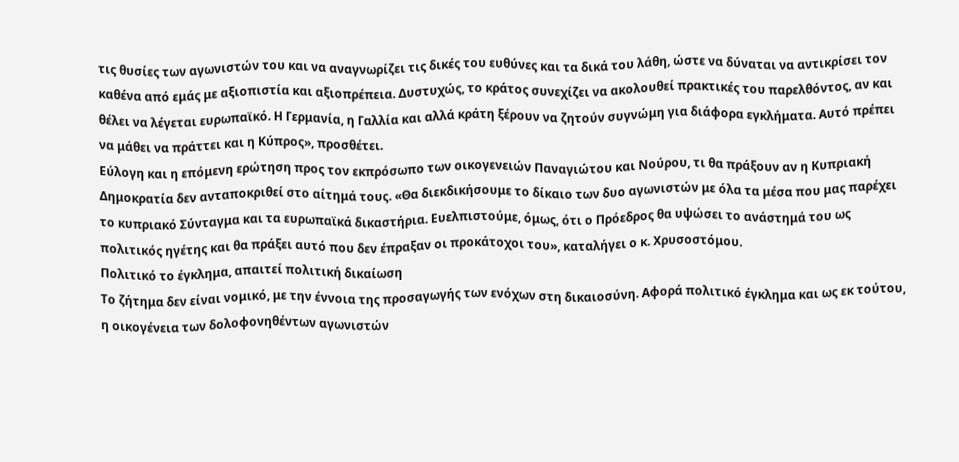τις θυσίες των αγωνιστών του και να αναγνωρίζει τις δικές του ευθύνες και τα δικά του λάθη, ώστε να δύναται να αντικρίσει τον καθένα από εμάς με αξιοπιστία και αξιοπρέπεια. Δυστυχώς, το κράτος συνεχίζει να ακολουθεί πρακτικές του παρελθόντος, αν και θέλει να λέγεται ευρωπαϊκό. Η Γερμανία, η Γαλλία και αλλά κράτη ξέρουν να ζητούν συγνώμη για διάφορα εγκλήματα. Αυτό πρέπει να μάθει να πράττει και η Κύπρος», προσθέτει.
Εύλογη και η επόμενη ερώτηση προς τον εκπρόσωπο των οικογενειών Παναγιώτου και Νούρου, τι θα πράξουν αν η Κυπριακή Δημοκρατία δεν ανταποκριθεί στο αίτημά τους. «Θα διεκδικήσουμε το δίκαιο των δυο αγωνιστών με όλα τα μέσα που μας παρέχει το κυπριακό Σύνταγμα και τα ευρωπαϊκά δικαστήρια. Ευελπιστούμε, όμως, ότι ο Πρόεδρος θα υψώσει το ανάστημά του ως πολιτικός ηγέτης και θα πράξει αυτό που δεν έπραξαν οι προκάτοχοι του», καταλήγει ο κ. Χρυσοστόμου.
Πολιτικό το έγκλημα, απαιτεί πολιτική δικαίωση
Το ζήτημα δεν είναι νομικό, με την έννοια της προσαγωγής των ενόχων στη δικαιοσύνη. Αφορά πολιτικό έγκλημα και ως εκ τούτου, η οικογένεια των δολοφονηθέντων αγωνιστών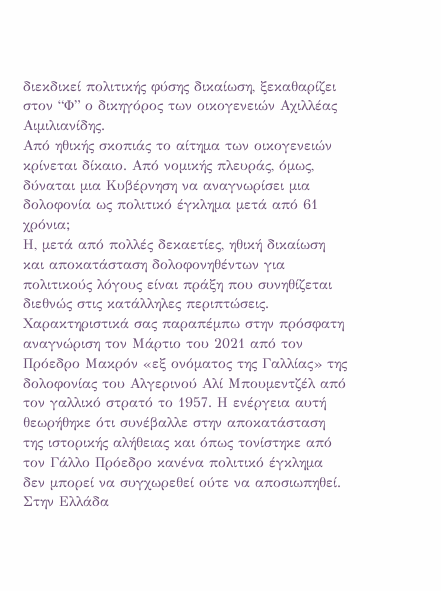διεκδικεί πολιτικής φύσης δικαίωση, ξεκαθαρίζει στον “Φ” ο δικηγόρος των οικογενειών Αχιλλέας Αιμιλιανίδης.
Από ηθικής σκοπιάς το αίτημα των οικογενειών κρίνεται δίκαιο. Από νομικής πλευράς, όμως, δύναται μια Κυβέρνηση να αναγνωρίσει μια δολοφονία ως πολιτικό έγκλημα μετά από 61 χρόνια;
Η, μετά από πολλές δεκαετίες, ηθική δικαίωση και αποκατάσταση δολοφονηθέντων για πολιτικούς λόγους είναι πράξη που συνηθίζεται διεθνώς στις κατάλληλες περιπτώσεις. Χαρακτηριστικά σας παραπέμπω στην πρόσφατη αναγνώριση τον Μάρτιο του 2021 από τον Πρόεδρο Μακρόν «εξ ονόματος της Γαλλίας» της δολοφονίας του Αλγερινού Αλί Μπουμεντζέλ από τον γαλλικό στρατό το 1957. Η ενέργεια αυτή θεωρήθηκε ότι συνέβαλλε στην αποκατάσταση της ιστορικής αλήθειας και όπως τονίστηκε από τον Γάλλο Πρόεδρο κανένα πολιτικό έγκλημα δεν μπορεί να συγχωρεθεί ούτε να αποσιωπηθεί. Στην Ελλάδα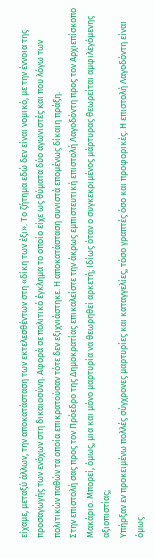είχαμε, μεταξύ άλλων, την αποκατάσταση των εκτελεσθέντων στη «δίκη των έξι». Το ζήτημα εδώ δεν είναι νομικό, με την έννοια της προσαγωγής των ενόχων στη δικαιοσύνη. Αφορά σε πολιτικό έγκλημα το οποίο είχε ως θύματα δύο αγωνιστές και που λόγω των πολιτικών παθών τα οποία επικρατούσαν τότε δεν εξιχνιάστηκε. Η αποκατάσταση συνιστά επομένως δίκαιη πράξη.
Στην επιστολή σας προς τον Πρόεδρο της Δημοκρατίας επικαλείστε την άκρως εμπιστευτική επιστολή Λαγοδόντη προς τον Αρχιεπίσκοπο Μακάριο. Μπορεί, όμως, μια και μόνο μαρτυρία να θεωρηθεί αρκετή; Ιδίως όταν ο συγκεκριμένος μάρτυρας θεωρείται αμφιλεγόμενης αξιοπιστίας;
Υπήρξαν εν προκειμένω πολλές σύγχρονες μαρτυρίες και καταγγελίες, τόσο γραπτές όσο και προφορικές. Η επιστολή Λαγοδόντη είναι όμως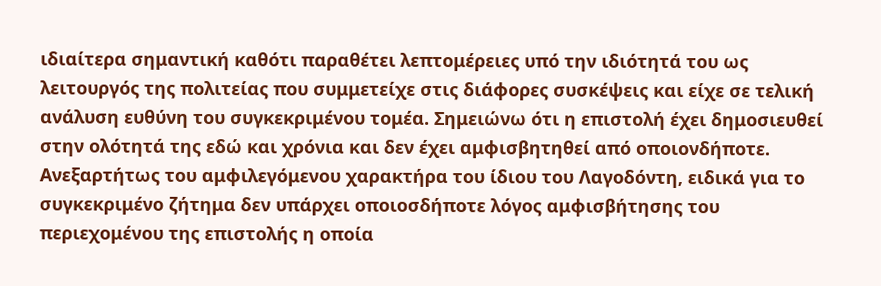ιδιαίτερα σημαντική καθότι παραθέτει λεπτομέρειες υπό την ιδιότητά του ως λειτουργός της πολιτείας που συμμετείχε στις διάφορες συσκέψεις και είχε σε τελική ανάλυση ευθύνη του συγκεκριμένου τομέα. Σημειώνω ότι η επιστολή έχει δημοσιευθεί στην ολότητά της εδώ και χρόνια και δεν έχει αμφισβητηθεί από οποιονδήποτε. Ανεξαρτήτως του αμφιλεγόμενου χαρακτήρα του ίδιου του Λαγοδόντη, ειδικά για το συγκεκριμένο ζήτημα δεν υπάρχει οποιοσδήποτε λόγος αμφισβήτησης του περιεχομένου της επιστολής η οποία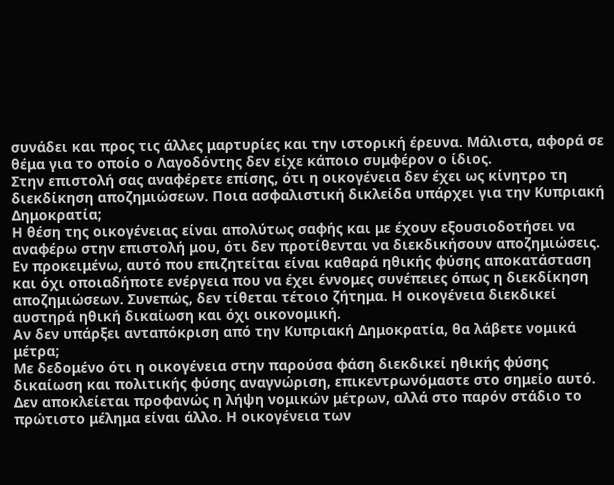συνάδει και προς τις άλλες μαρτυρίες και την ιστορική έρευνα. Μάλιστα, αφορά σε θέμα για το οποίο ο Λαγοδόντης δεν είχε κάποιο συμφέρον ο ίδιος.
Στην επιστολή σας αναφέρετε επίσης, ότι η οικογένεια δεν έχει ως κίνητρο τη διεκδίκηση αποζημιώσεων. Ποια ασφαλιστική δικλείδα υπάρχει για την Κυπριακή Δημοκρατία;
Η θέση της οικογένειας είναι απολύτως σαφής και με έχουν εξουσιοδοτήσει να αναφέρω στην επιστολή μου, ότι δεν προτίθενται να διεκδικήσουν αποζημιώσεις. Εν προκειμένω, αυτό που επιζητείται είναι καθαρά ηθικής φύσης αποκατάσταση και όχι οποιαδήποτε ενέργεια που να έχει έννομες συνέπειες όπως η διεκδίκηση αποζημιώσεων. Συνεπώς, δεν τίθεται τέτοιο ζήτημα. Η οικογένεια διεκδικεί αυστηρά ηθική δικαίωση και όχι οικονομική.
Αν δεν υπάρξει ανταπόκριση από την Κυπριακή Δημοκρατία, θα λάβετε νομικά μέτρα;
Με δεδομένο ότι η οικογένεια στην παρούσα φάση διεκδικεί ηθικής φύσης δικαίωση και πολιτικής φύσης αναγνώριση, επικεντρωνόμαστε στο σημείο αυτό. Δεν αποκλείεται προφανώς η λήψη νομικών μέτρων, αλλά στο παρόν στάδιο το πρώτιστο μέλημα είναι άλλο. Η οικογένεια των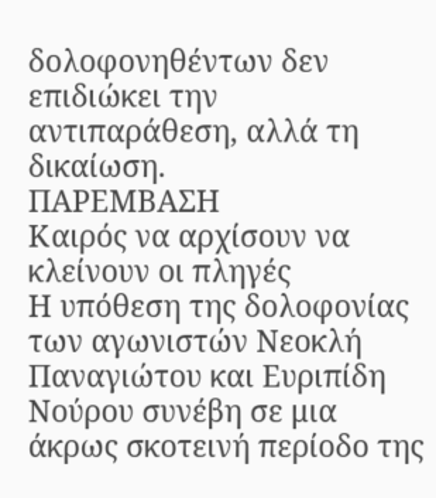δολοφονηθέντων δεν επιδιώκει την αντιπαράθεση, αλλά τη δικαίωση.
ΠΑΡΕΜΒΑΣΗ
Καιρός να αρχίσουν να κλείνουν οι πληγές
Η υπόθεση της δολοφονίας των αγωνιστών Νεοκλή Παναγιώτου και Ευριπίδη Νούρου συνέβη σε μια άκρως σκοτεινή περίοδο της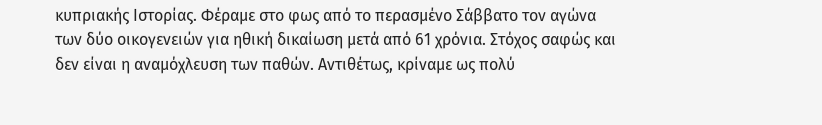κυπριακής Ιστορίας. Φέραμε στο φως από το περασμένο Σάββατο τον αγώνα των δύο οικογενειών για ηθική δικαίωση μετά από 61 χρόνια. Στόχος σαφώς και δεν είναι η αναμόχλευση των παθών. Αντιθέτως, κρίναμε ως πολύ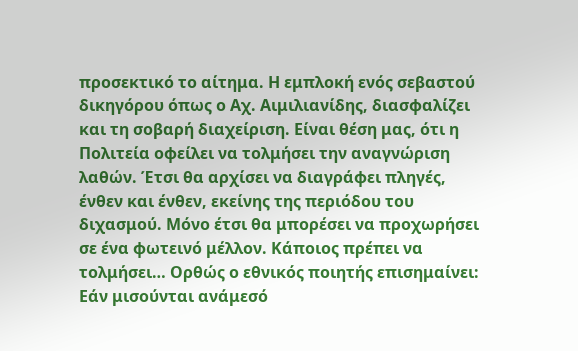προσεκτικό το αίτημα. Η εμπλοκή ενός σεβαστού δικηγόρου όπως ο Αχ. Αιμιλιανίδης, διασφαλίζει και τη σοβαρή διαχείριση. Είναι θέση μας, ότι η Πολιτεία οφείλει να τολμήσει την αναγνώριση λαθών. Έτσι θα αρχίσει να διαγράφει πληγές, ένθεν και ένθεν, εκείνης της περιόδου του διχασμού. Μόνο έτσι θα μπορέσει να προχωρήσει σε ένα φωτεινό μέλλον. Κάποιος πρέπει να τολμήσει… Ορθώς ο εθνικός ποιητής επισημαίνει: Εάν μισούνται ανάμεσό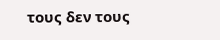τους δεν τους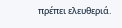πρέπει ελευθεριά.